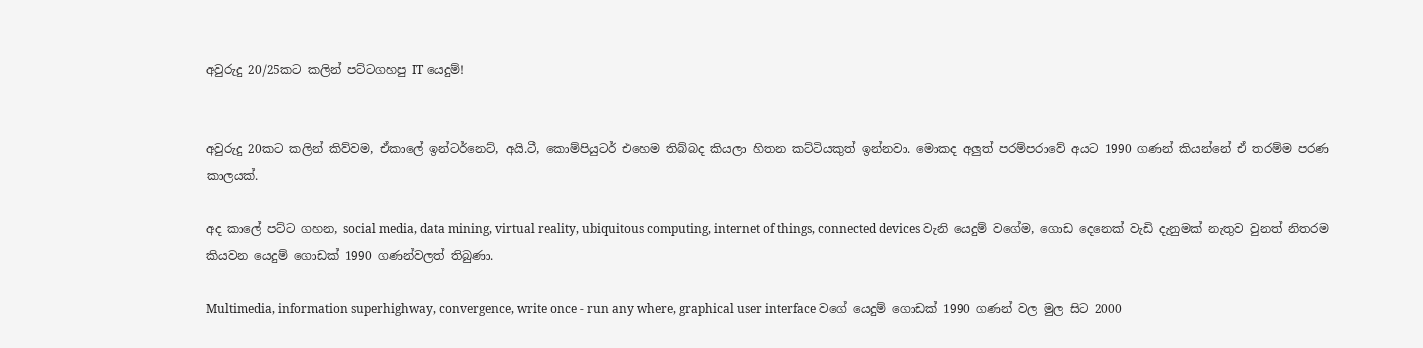අවුරුදු 20/25කට කලින් පට්ටගහපු IT යෙදුම්!


අවුරුදු 20කට කලින් කිව්වම, ඒකාලේ ඉන්ටර්නෙට්, අයි.ටී, කොම්පියුටර් එහෙම තිබ්බද කියලා හිතන කට්ටියකුත් ඉන්නවා. මොකද අලුත් පරම්පරාවේ අයට 1990 ගණන් කියන්නේ ඒ තරම්ම පරණ කාලයක්.

අද කාලේ පට්ට ගහන, social media, data mining, virtual reality, ubiquitous computing, internet of things, connected devices වැනි යෙදුම් වගේම, ගොඩ දෙනෙක් වැඩි දැනුමක් නැතුව වුනත් නිතරම කියවන යෙදුම් ගොඩක් 1990 ගණන්වලත් තිබුණා.

Multimedia, information superhighway, convergence, write once - run any where, graphical user interface වගේ යෙදුම් ගොඩක් 1990 ගණන් වල මුල සිට 2000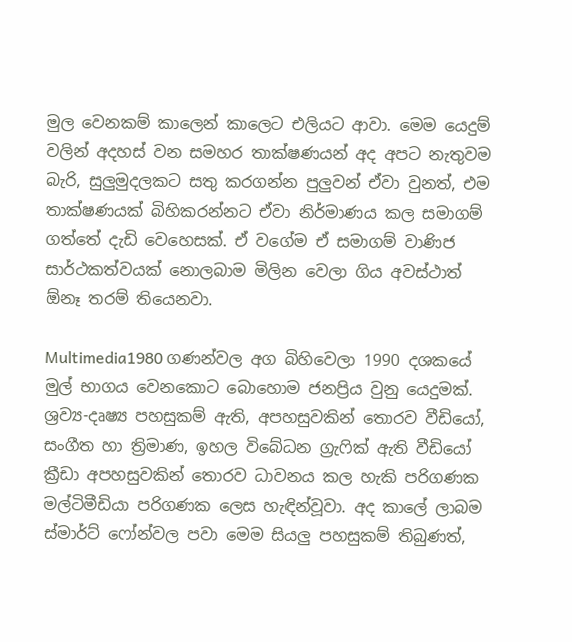මුල වෙනකම් කාලෙන් කාලෙට එලියට ආවා. මෙම යෙදුම් වලින් අදහස් වන සමහර තාක්ෂණයන් අද අපට නැතුවම බැරි, සුලුමුදලකට සතු කරගන්න පුලුවන් ඒවා වුනත්, එම තාක්ෂණයක් බිහිකරන්නට ඒවා නිර්මාණය කල සමාගම් ගත්තේ දැඩි වෙහෙසක්. ඒ වගේම ඒ සමාගම් වාණිජ සාර්ථකත්වයක් නොලබාම මිලින වෙලා ගිය අවස්ථාත් ඕනෑ තරම් තියෙනවා.

Multimedia1980 ගණන්වල අග බිහිවෙලා 1990 දශකයේ මුල් භාගය වෙනකොට බොහොම ජනප්‍රිය වුනු යෙදුමක්. ශ්‍රව්‍ය-දෘෂ්‍ය පහසුකම් ඇති, අපහසුවකින් තොරව වීඩියෝ, සංගීත හා ත්‍රිමාණ, ඉහල විබේධන ග්‍රැෆික් ඇති වීඩියෝ ක්‍රීඩා අපහසුවකින් තොරව ධාවනය කල හැකි පරිගණක මල්ටිමීඩියා පරිගණක ලෙස හැඳින්වූවා. අද කාලේ ලාබම ස්මාර්ට් ෆෝන්වල පවා මෙම සියලු පහසුකම් තිබුණත්,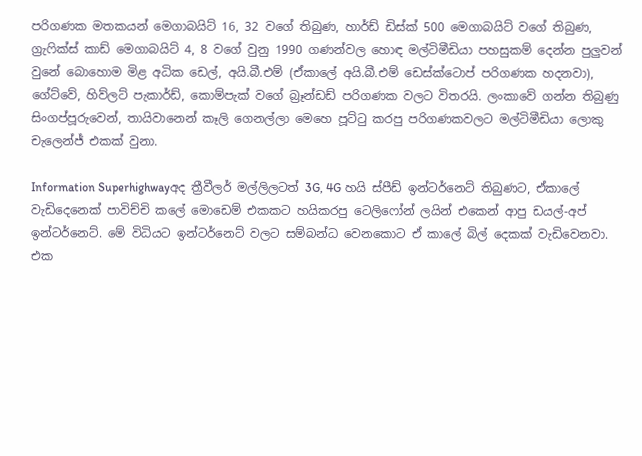පරිගණක මතකයන් මෙගාබයිට් 16, 32 වගේ තිබුණ, හාර්ඩ් ඩිස්ක් 500 මෙගාබයිට් වගේ තිබුණ, ග්‍රැෆික්ස් කාඩ් මෙගාබයිට් 4, 8 වගේ වුනු 1990 ගණන්වල හොඳ මල්ටිමීඩියා පහසුකම් දෙන්න පුලුවන් වුනේ බොහොම මිළ අධික ඩෙල්, අයි.බී.එම් (ඒකාලේ අයි.බී.එම් ඩෙස්ක්ටොප් පරිගණක හදනවා), ගේට්වේ, හිව්ලට් පැකාර්ඩ්, කොම්පැක් වගේ බ්‍රෑන්ඩඩ් පරිගණක වලට විතරයි. ලංකාවේ ගන්න තිබුණු සිංගප්පූරුවෙන්, තායිවානෙන් කෑලි ගෙනල්ලා මෙහෙ පූට්ටු කරපු පරිගණකවලට මල්ටිමීඩියා ලොකු චැලෙන්ජ් එකක් වුනා.

Information Superhighwayඅද ත්‍රීවීලර් මල්ලිලටත් 3G, 4G හයි ස්පීඩ් ඉන්ටර්නෙට් තිබුණට, ඒකාලේ වැඩිදෙනෙක් පාවිච්චි කලේ මොඩෙම් එකකට හයිකරපු ටෙලිෆෝන් ලයින් එකෙන් ආපු ඩයල්-අප් ඉන්ටර්නෙට්. මේ විධියට ඉන්ටර්නෙට් වලට සම්බන්ධ වෙනකොට ඒ කාලේ බිල් දෙකක් වැඩිවෙනවා. එක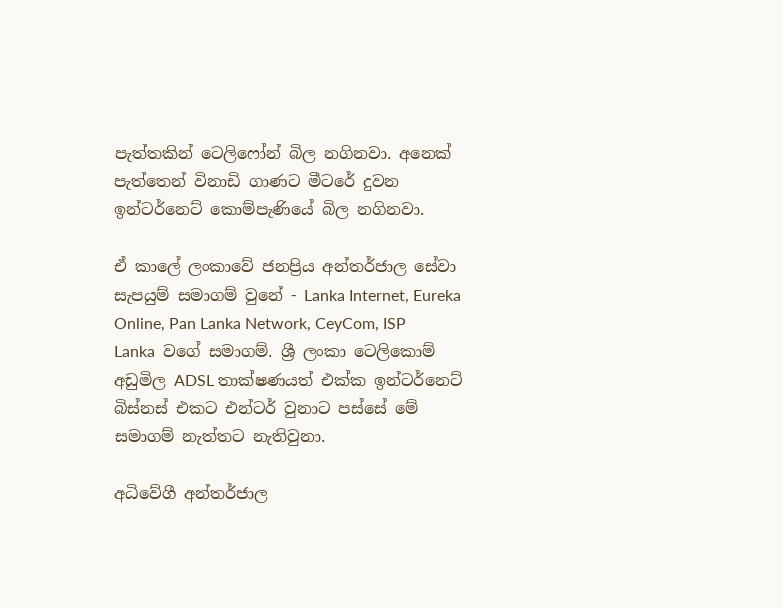පැත්තකින් ටෙලිෆෝන් බිල නගිනවා. අනෙක් පැත්තෙන් විනාඩි ගාණට මීටරේ දුවන ඉන්ටර්නෙට් කොම්පැණියේ බිල නගිනවා.

ඒ කාලේ ලංකාවේ ජනප්‍රිය අන්තර්ජාල සේවා සැපයුම් සමාගම් වුනේ - Lanka Internet, Eureka Online, Pan Lanka Network, CeyCom, ISP Lanka  වගේ සමාගම්. ශ්‍රී ලංකා ටෙලිකොම් අඩුමිල ADSL තාක්ෂණයත් එක්ක ඉන්ටර්නෙට් බිස්නස් එකට එන්ටර් වුනාට පස්සේ මේ සමාගම් නැත්තට නැතිවුනා.

අධිවේගී අන්තර්ජාල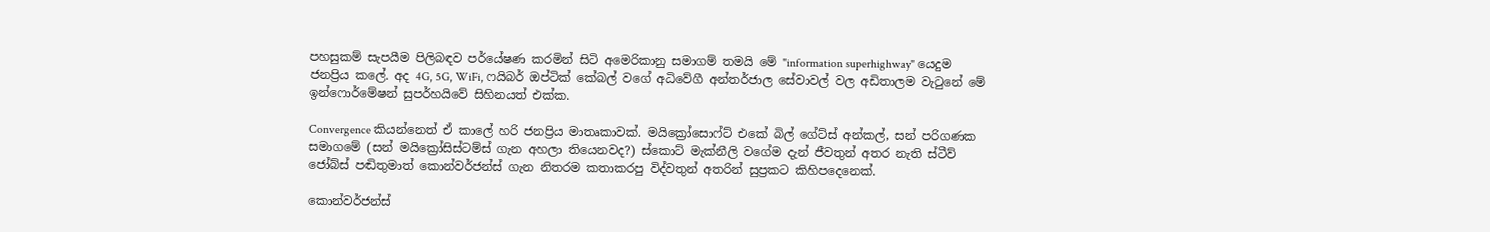පහසුකම් සැපයීම පිලිබඳව පර්යේෂණ කරමින් සිටි අමෙරිකානු සමාගම් තමයි මේ "information superhighway" යෙදුම ජනප්‍රිය කලේ. අද 4G, 5G, WiFi, ෆයිබර් ඔප්ටික් කේබල් වගේ අධිවේගී අන්තර්ජාල සේවාවල් වල අඩිතාලම වැටුනේ මේ ඉන්ෆොර්මේෂන් සුපර්හයිවේ සිහිනයත් එක්ක.

Convergence කියන්නෙත් ඒ කාලේ හරි ජනප්‍රිය මාතෘකාවක්. මයික්‍රෝසොෆ්ට් එකේ බිල් ගේට්ස් අන්කල්, සන් පරිගණක සමාගමේ (සන් මයික්‍රෝසිස්ටම්ස් ගැන අහලා තියෙනවද?) ස්කොට් මැක්නීලි වගේම දැන් ජීවතුන් අතර නැති ස්ටීව් ජෝබ්ස් පඬිතුමාත් කොන්වර්ජන්ස් ගැන නිතරම කතාකරපු විද්වතුන් අතරින් සුප්‍රකට කිහිපදෙනෙක්.

කොන්වර්ජන්ස්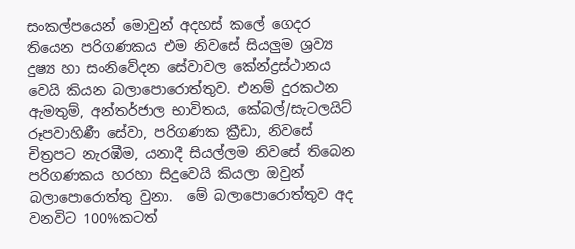සංකල්පයෙන් මොවුන් අදහස් කලේ ගෙදර තියෙන පරිගණකය එම නිවසේ සියලුම ශ්‍රව්‍ය දුෂ්‍ය හා සංනිවේදන සේවාවල කේන්ද්‍රස්ථානය වෙයි කියන බලාපොරොත්තුව. එනම් දුරකථන ඇමතුම්, අන්තර්ජාල භාවිතය, කේබල්/සැටලයිට් රූපවාහිණී සේවා, පරිගණක ක්‍රීඩා, නිවසේ චිත්‍රපට නැරඹීම, යනාදී සියල්ලම නිවසේ තිබෙන පරිගණකය හරහා සිදුවෙයි කියලා ඔවුන් බලාපොරොත්තු වුනා.  මේ බලාපොරොත්තුව අද වනවිට 100%කටත්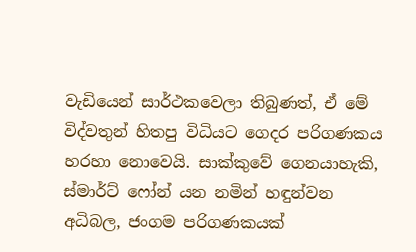වැඩියෙන් සාර්ථකවෙලා තිබුණත්, ඒ මේ විද්වතුන් හිතපු විධියට ගෙදර පරිගණකය හරහා නොවෙයි. සාක්කුවේ ගෙනයාහැකි, ස්මාර්ට් ෆෝන් යන නමින් හඳුන්වන අධිබල, ජංගම පරිගණකයක්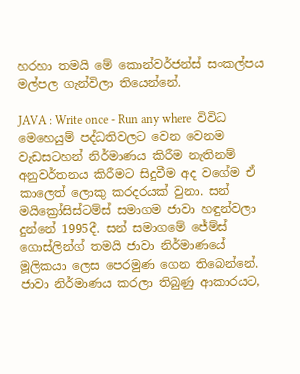හරහා තමයි මේ කොන්වර්ජන්ස් සංකල්පය මල්පල ගැන්විලා තියෙන්නේ.

JAVA : Write once - Run any where  විවිධ මෙහෙයුම් පද්ධතිවලට වෙන වෙනම වැඩසටහන් නිර්මාණය කිරීම නැතිනම් අනුවර්තනය කිරීමට සිදුවීම අද වගේම ඒ කාලෙත් ලොකු කරදරයක් වුනා. සන් මයික්‍රෝසිස්ටම්ස් සමාගම ජාවා හඳුන්වලා දුන්නේ 1995දී. සන් සමාගමේ ජේම්ස් ගොස්ලින්ග් තමයි ජාවා නිර්මාණයේ මූලිකයා ලෙස පෙරමුණ ගෙන තිබෙන්නේ. ජාවා නිර්මාණය කරලා තිබුණු ආකාරයට,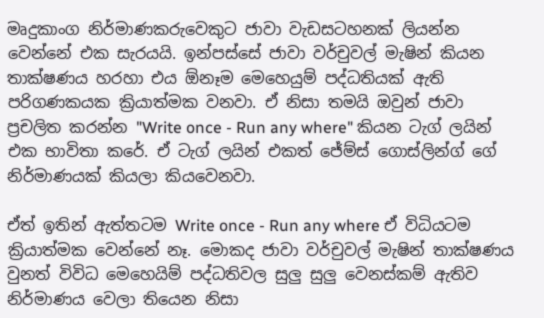මෘදුකාංග නිර්මාණකරුවෙකුට ජාවා වැඩසටහනක් ලියන්න වෙන්නේ එක සැරයයි. ඉන්පස්සේ ජාවා වර්චුවල් මැෂින් කියන තාක්ෂණය හරහා එය ඕනෑම මෙහෙයුම් පද්ධතියක් ඇති පරිගණකයක ක්‍රියාත්මක වනවා. ඒ නිසා තමයි ඔවුන් ජාවා ප්‍රචලිත කරන්න "Write once - Run any where" කියන ටැග් ලයින් එක භාවිතා කරේ. ඒ ටැග් ලයින් එකත් ජේම්ස් ගොස්ලින්ග් ගේ නිර්මාණයක් කියලා කියවෙනවා.

ඒත් ඉතින් ඇත්තටම Write once - Run any where ඒ විධියටම ක්‍රියාත්මක වෙන්නේ නෑ. මොකද ජාවා වර්චුවල් මැෂින් තාක්ෂණය වුනත් විවිධ මෙහෙයිම් පද්ධතිවල සුලු සුලු වෙනස්කම් ඇතිව නිර්මාණය වෙලා තියෙන නිසා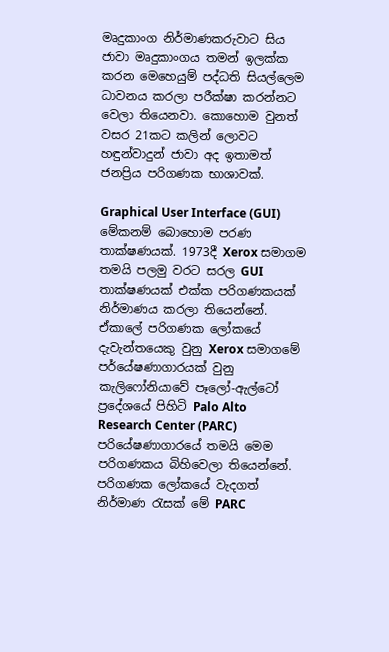මෘදුකාංග නිර්මාණකරුවාට සිය ජාවා මෘදුකාංගය තමන් ඉලක්ක කරන මෙහෙයුම් පද්ධති සියල්ලෙම ධාවනය කරලා පරීක්ෂා කරන්නට වෙලා තියෙනවා. කොහොම වුනත් වසර 21කට කලින් ලොවට හඳුන්වාදුන් ජාවා අද ඉතාමත් ජනප්‍රිය පරිගණක භාශාවක්.

Graphical User Interface (GUI) මේකනම් බොහොම පරණ තාක්ෂණයක්. 1973දී Xerox සමාගම තමයි පලමු වරට සරල GUI තාක්ෂණයක් එක්ක පරිගණකයක් නිර්මාණය කරලා තියෙන්නේ. ඒකාලේ පරිගණක ලෝකයේ දැවැන්තයෙකු වුනු Xerox සමාගමේ පර්යේෂණාගාරයක් වුනු කැලිෆෝනියාවේ පෑලෝ-ඇල්ටෝ ප්‍රදේශයේ පිහිටි Palo Alto Research Center (PARC) පරියේෂණාගාරයේ තමයි මෙම පරිගණකය බිහිවෙලා තියෙන්නේ. පරිගණක ලෝකයේ වැදගත් නිර්මාණ රැසක් මේ PARC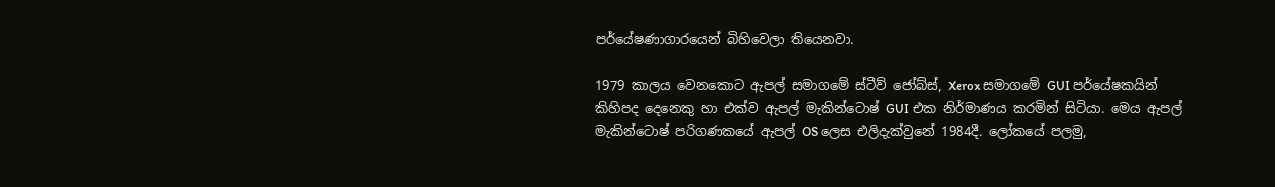පර්යේෂණාගාරයෙන් බිහිවෙලා තියෙනවා.

1979 කාලය වෙනකොට ඇපල් සමාගමේ ස්ටීව් ජෝබ්ස්, Xerox සමාගමේ GUI පර්යේෂකයින් කිහිපද දෙනෙකු හා එක්ව ඇපල් මැකින්ටොෂ් GUI එක නිර්මාණය කරමින් සිටියා. මෙය ඇපල් මැකින්ටොෂ් පරිගණකයේ ඇපල් OS ලෙස එලිදැක්වුනේ 1984දී. ලෝකයේ පලමු,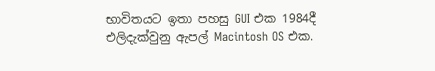භාවිතයට ඉතා පහසු GUI එක 1984දී එලිදැක්වුනු ඇපල් Macintosh OS එක.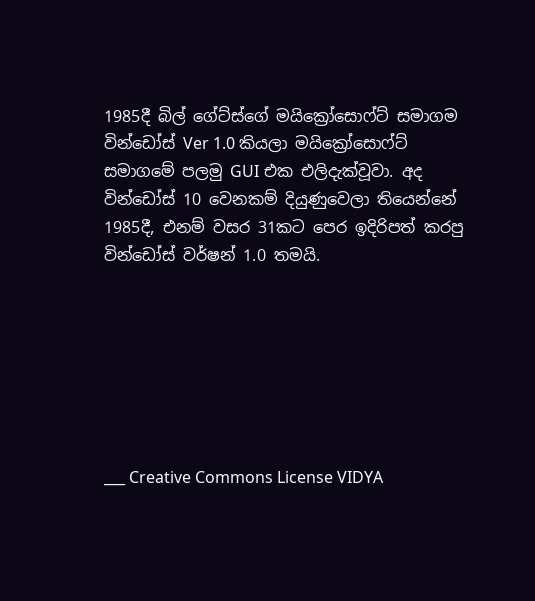1985දී බිල් ගේට්ස්ගේ මයික්‍රෝසොෆ්ට් සමාගම වින්ඩෝස් Ver 1.0 කියලා මයික්‍රෝසොෆ්ට් සමාගමේ පලමු GUI එක එලිදැක්වූවා. අද වින්ඩෝස් 10 වෙනකම් දියුණුවෙලා තියෙන්නේ 1985දී, එනම් වසර 31කට පෙර ඉදිරිපත් කරපු වින්ඩෝස් වර්ෂන් 1.0 තමයි.







___ Creative Commons License VIDYA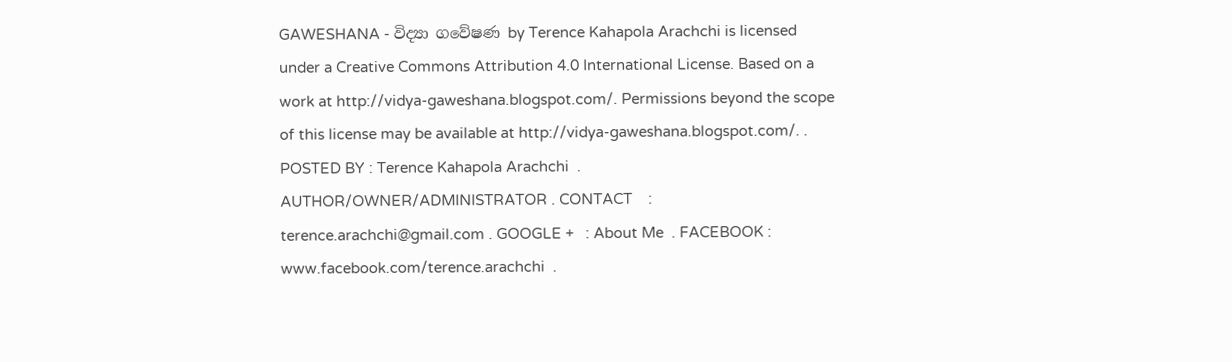GAWESHANA - විද්‍යා ගවේෂණ by Terence Kahapola Arachchi is licensed under a Creative Commons Attribution 4.0 International License. Based on a work at http://vidya-gaweshana.blogspot.com/. Permissions beyond the scope of this license may be available at http://vidya-gaweshana.blogspot.com/. . POSTED BY : Terence Kahapola Arachchi  . AUTHOR/OWNER/ADMINISTRATOR . CONTACT    : terence.arachchi@gmail.com . GOOGLE +   : About Me  . FACEBOOK : www.facebook.com/terence.arachchi  .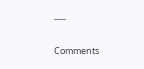___

Comments